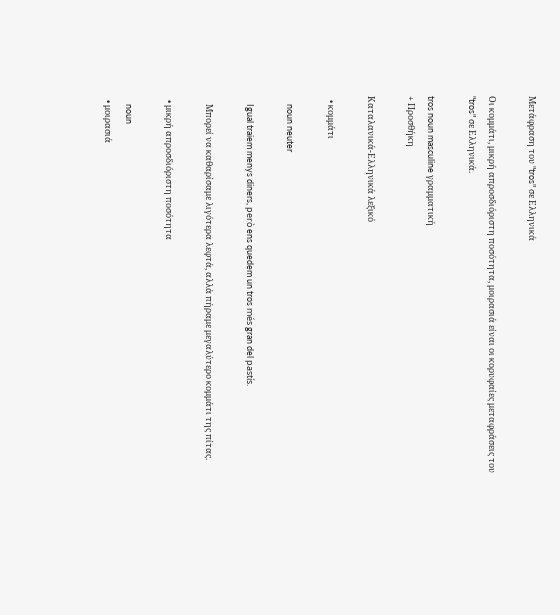Μετάφραση του "tros" σε Ελληνικά

Οι κομμάτι, μικρή απροσδιόριστη ποσότητα, μοιρασιά είναι οι κορυφαίες μεταφράσεις του "tros" σε Ελληνικά.

tros noun masculine γραμματική
+ Προσθήκη

Καταλανικά-Ελληνικά λεξικό

  • κομμάτι

    noun neuter

    Igual traiem menys diners, però ens quedem un tros més gran del pastís.

    Μπορεί να καθαρίσαμε λιγότερα λεφτά, αλλά πήραμε μεγαλύτερο κομμάτι της πίτας.

  • μικρή απροσδιόριστη ποσότητα

    noun
  • μοιρασιά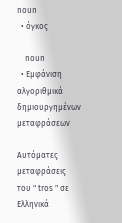noun
  • όγκος

    noun
  • Εμφάνιση αλγοριθμικά δημιουργημένων μεταφράσεων

Αυτόματες μεταφράσεις του " tros " σε Ελληνικά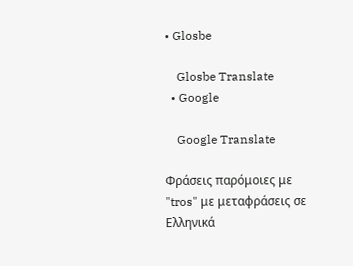• Glosbe

    Glosbe Translate
  • Google

    Google Translate

Φράσεις παρόμοιες με "tros" με μεταφράσεις σε Ελληνικά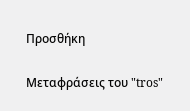Προσθήκη

Μεταφράσεις του "tros"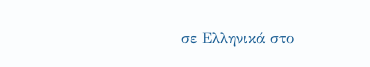σε Ελληνικά στο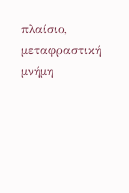πλαίσιο, μεταφραστική μνήμη